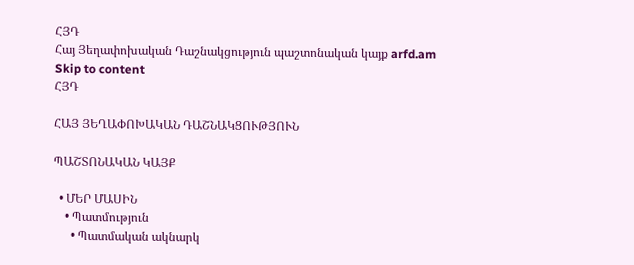ՀՅԴ
Հայ Յեղափոխական Դաշնակցություն պաշտոնական կայք arfd.am
Skip to content
ՀՅԴ

ՀԱՅ ՅԵՂԱՓՈԽԱԿԱՆ ԴԱՇՆԱԿՑՈՒԹՅՈՒՆ

ՊԱՇՏՈՆԱԿԱՆ ԿԱՅՔ

  • ՄԵՐ ՄԱՍԻՆ
    • Պատմություն
      • Պատմական ակնարկ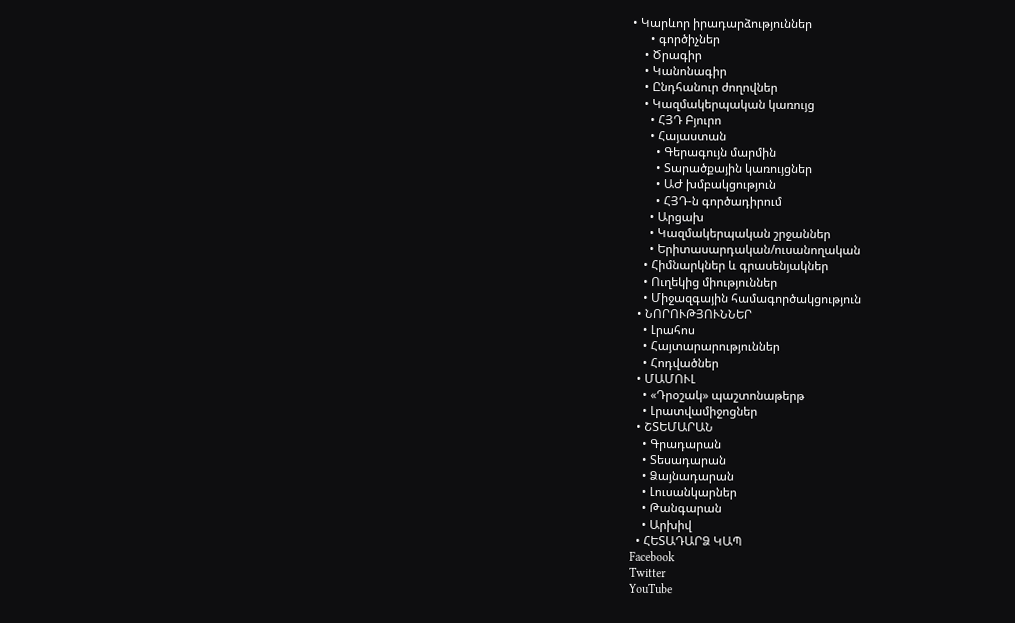• Կարևոր իրադարձություններ
      • գործիչներ
    • Ծրագիր
    • Կանոնագիր
    • Ընդհանուր ժողովներ
    • Կազմակերպական կառույց
      • ՀՅԴ Բյուրո
      • Հայաստան
        • Գերագույն մարմին
        • Տարածքային կառույցներ
        • ԱԺ խմբակցություն
        • ՀՅԴ-ն գործադիրում
      • Արցախ
      • Կազմակերպական շրջաններ
      • Երիտասարդական/ուսանողական
    • Հիմնարկներ և գրասենյակներ
    • Ուղեկից միություններ
    • Միջազգային համագործակցություն
  • ՆՈՐՈՒԹՅՈՒՆՆԵՐ
    • Լրահոս
    • Հայտարարություններ
    • Հոդվածներ
  • ՄԱՄՈՒԼ
    • «Դրօշակ» պաշտոնաթերթ
    • Լրատվամիջոցներ
  • ՇՏԵՄԱՐԱՆ
    • Գրադարան
    • Տեսադարան
    • Ձայնադարան
    • Լուսանկարներ
    • Թանգարան
    • Արխիվ
  • ՀԵՏԱԴԱՐՁ ԿԱՊ
Facebook
Twitter
YouTube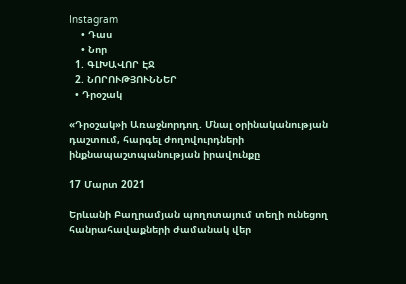Instagram
    • Դաս
    • Նոր
  1. ԳԼԽԱՎՈՐ ԷՋ
  2. ՆՈՐՈՒԹՅՈՒՆՆԵՐ
  • Դրօշակ

«Դրօշակ»ի Առաջնորդող. Մնալ օրինականության դաշտում, հարգել ժողովուրդների ինքնապաշտպանության իրավունքը

17 Մարտ 2021

Երևանի Բաղրամյան պողոտայում տեղի ունեցող հանրահավաքների ժամանակ վեր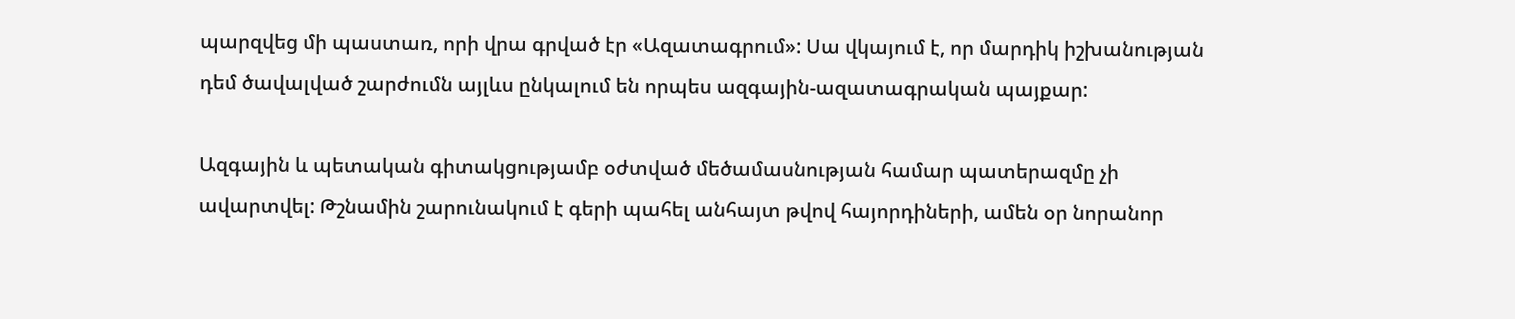պարզվեց մի պաստառ, որի վրա գրված էր «Ազատագրում»: Սա վկայում է, որ մարդիկ իշխանության դեմ ծավալված շարժումն այլևս ընկալում են որպես ազգային-ազատագրական պայքար:

Ազգային և պետական գիտակցությամբ օժտված մեծամասնության համար պատերազմը չի ավարտվել: Թշնամին շարունակում է գերի պահել անհայտ թվով հայորդիների, ամեն օր նորանոր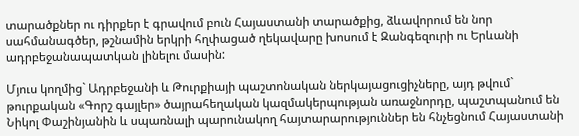տարածքներ ու դիրքեր է գրավում բուն Հայաստանի տարածքից, ձևավորում են նոր սահմանագծեր, թշնամին երկրի հղփացած ղեկավարը խոսում է Զանգեզուրի ու Երևանի ադրբեջանապատկան լինելու մասին:

Մյուս կողմից` Ադրբեջանի և Թուրքիայի պաշտոնական ներկայացուցիչները, այդ թվում` թուրքական «Գորշ գայլեր» ծայրահեղական կազմակերպության առաջնորդը, պաշտպանում են Նիկոլ Փաշինյանին և սպառնալի պարունակող հայտարարություններ են հնչեցնում Հայաստանի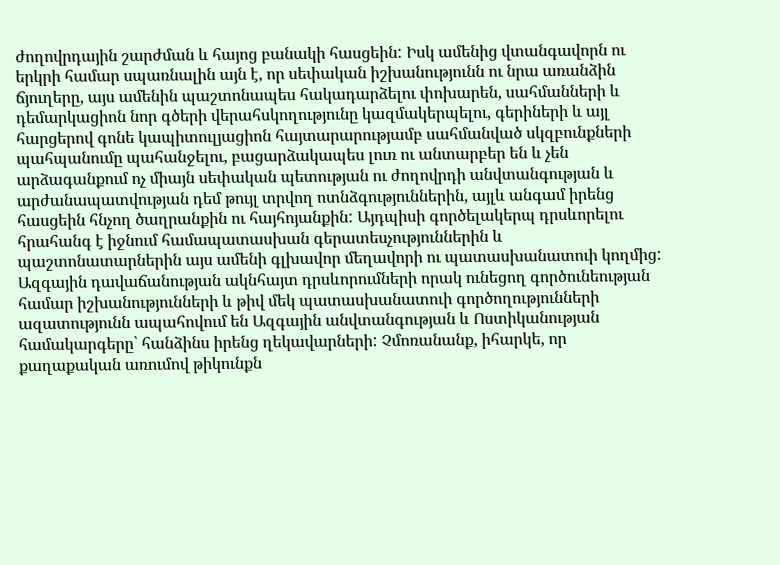ժողովրդային շարժման և հայոց բանակի հասցեին: Իսկ ամենից վտանգավորն ու երկրի համար սպառնալին այն է, որ սեփական իշխանությունն ու նրա առանձին ճյուղերը, այս ամենին պաշտոնապես հակադարձելու փոխարեն, սահմանների և դեմարկացիոն նոր գծերի վերահսկողությունը կազմակերպելու, գերիների և այլ հարցերով գոնե կապիտուլյացիոն հայտարարությամբ սահմանված սկզբունքների պահպանումը պահանջելու, բացարձակապես լուռ ու անտարբեր են և չեն արձագանքում ոչ միայն սեփական պետության ու ժողովրդի անվտանգության և արժանապատվության դեմ թույլ տրվող ոտնձգություններին, այլև անգամ իրենց հասցեին հնչող ծաղրանքին ու հայհոյանքին: Այդպիսի գործելակերպ դրսևորելու հրահանգ է իջնում համապատասխան գերատեսչություններին և պաշտոնատարներին այս ամենի գլխավոր մեղավորի ու պատասխանատուի կողմից: Ազգային դավաճանության ակնհայտ դրսևորումների որակ ունեցող գործունեության համար իշխանությունների և թիվ մեկ պատասխանատուի գործողությունների ազատությունն ապահովում են Ազգային անվտանգության և Ոստիկանության համակարգերը՝ հանձինս իրենց ղեկավարների: Չմոռանանք, իհարկե, որ քաղաքական առումով թիկունքն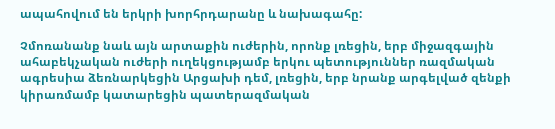ապահովում են երկրի խորհրդարանը և նախագահը:

Չմոռանանք նաև այն արտաքին ուժերին, որոնք լռեցին, երբ միջազգային ահաբեկչական ուժերի ուղեկցությամբ երկու պետություններ ռազմական ագրեսիա ձեռնարկեցին Արցախի դեմ, լռեցին, երբ նրանք արգելված զենքի կիրառմամբ կատարեցին պատերազմական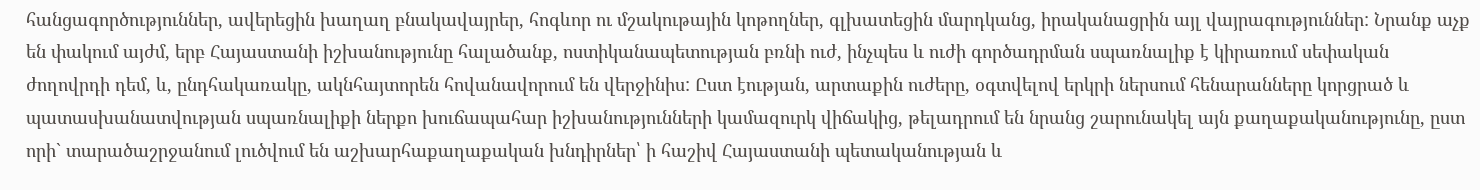հանցագործություններ, ավերեցին խաղաղ բնակավայրեր, հոգևոր ու մշակութային կոթողներ, գլխատեցին մարդկանց, իրականացրին այլ վայրագություններ: Նրանք աչք են փակում այժմ, երբ Հայաստանի իշխանությունը հալածանք, ոստիկանապետության բռնի ուժ, ինչպես և ուժի գործադրման սպառնալիք է կիրառում սեփական ժողովրդի դեմ, և, ընդհակառակը, ակնհայտորեն հովանավորում են վերջինիս: Ըստ էության, արտաքին ուժերը, օգտվելով երկրի ներսում հենարանները կորցրած և պատասխանատվության սպառնալիքի ներքո խուճապահար իշխանությունների կամազուրկ վիճակից, թելադրում են նրանց շարունակել այն քաղաքականությունը, ըստ որի` տարածաշրջանում լուծվում են աշխարհաքաղաքական խնդիրներ՝ ի հաշիվ Հայաստանի պետականության և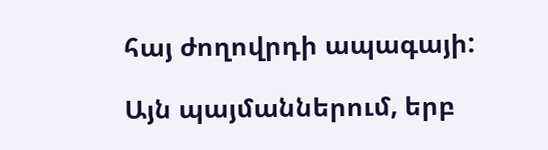հայ ժողովրդի ապագայի:

Այն պայմաններում, երբ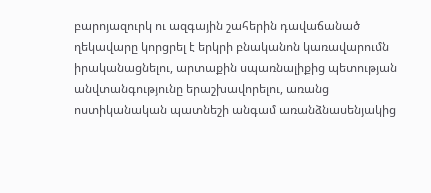բարոյազուրկ ու ազգային շահերին դավաճանած ղեկավարը կորցրել է երկրի բնականոն կառավարումն իրականացնելու, արտաքին սպառնալիքից պետության անվտանգությունը երաշխավորելու, առանց ոստիկանական պատնեշի անգամ առանձնասենյակից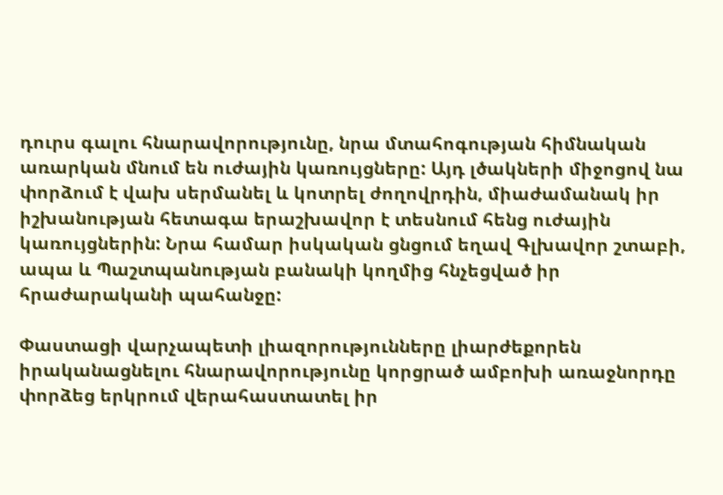դուրս գալու հնարավորությունը, նրա մտահոգության հիմնական առարկան մնում են ուժային կառույցները: Այդ լծակների միջոցով նա փորձում է վախ սերմանել և կոտրել ժողովրդին, միաժամանակ իր իշխանության հետագա երաշխավոր է տեսնում հենց ուժային կառույցներին: Նրա համար իսկական ցնցում եղավ Գլխավոր շտաբի, ապա և Պաշտպանության բանակի կողմից հնչեցված իր հրաժարականի պահանջը:

Փաստացի վարչապետի լիազորությունները լիարժեքորեն իրականացնելու հնարավորությունը կորցրած ամբոխի առաջնորդը փորձեց երկրում վերահաստատել իր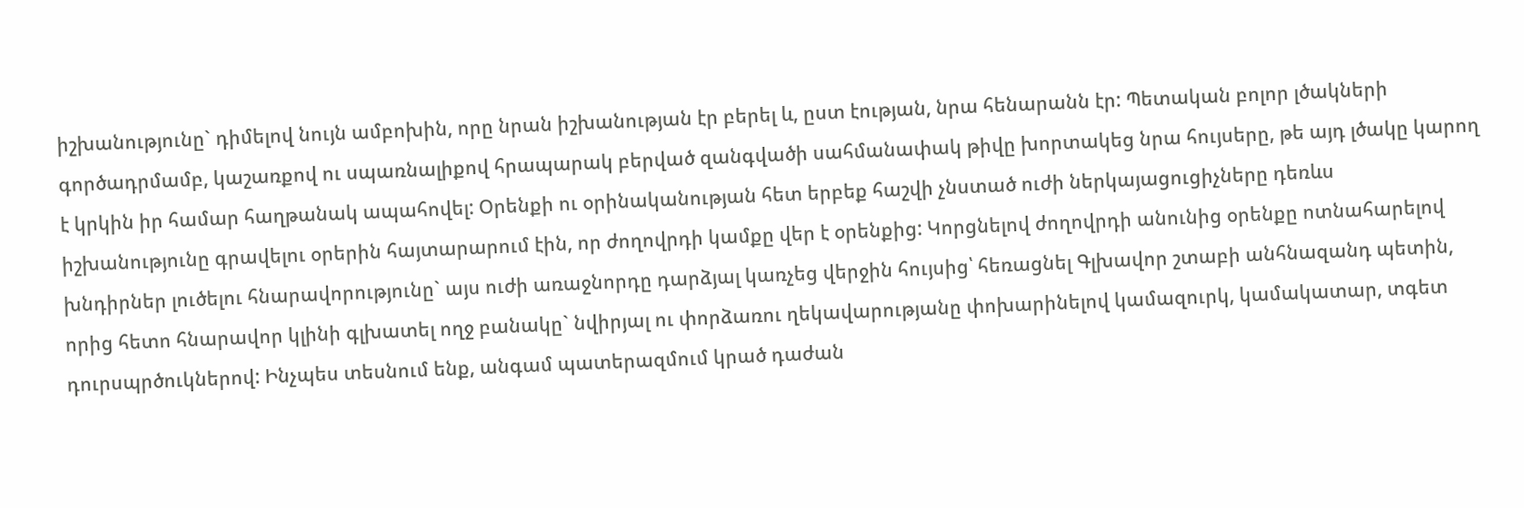իշխանությունը` դիմելով նույն ամբոխին, որը նրան իշխանության էր բերել և, ըստ էության, նրա հենարանն էր: Պետական բոլոր լծակների գործադրմամբ, կաշառքով ու սպառնալիքով հրապարակ բերված զանգվածի սահմանափակ թիվը խորտակեց նրա հույսերը, թե այդ լծակը կարող է կրկին իր համար հաղթանակ ապահովել: Օրենքի ու օրինականության հետ երբեք հաշվի չնստած ուժի ներկայացուցիչները դեռևս իշխանությունը գրավելու օրերին հայտարարում էին, որ ժողովրդի կամքը վեր է օրենքից: Կորցնելով ժողովրդի անունից օրենքը ոտնահարելով խնդիրներ լուծելու հնարավորությունը` այս ուժի առաջնորդը դարձյալ կառչեց վերջին հույսից՝ հեռացնել Գլխավոր շտաբի անհնազանդ պետին, որից հետո հնարավոր կլինի գլխատել ողջ բանակը` նվիրյալ ու փորձառու ղեկավարությանը փոխարինելով կամազուրկ, կամակատար, տգետ դուրսպրծուկներով: Ինչպես տեսնում ենք, անգամ պատերազմում կրած դաժան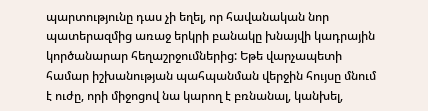պարտությունը դաս չի եղել, որ հավանական նոր պատերազմից առաջ երկրի բանակը խնայվի կադրային կործանարար հեղաշրջումներից: Եթե վարչապետի համար իշխանության պահպանման վերջին հույսը մնում է ուժը, որի միջոցով նա կարող է բռնանալ, կանխել,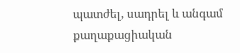պատժել, սադրել և անգամ քաղաքացիական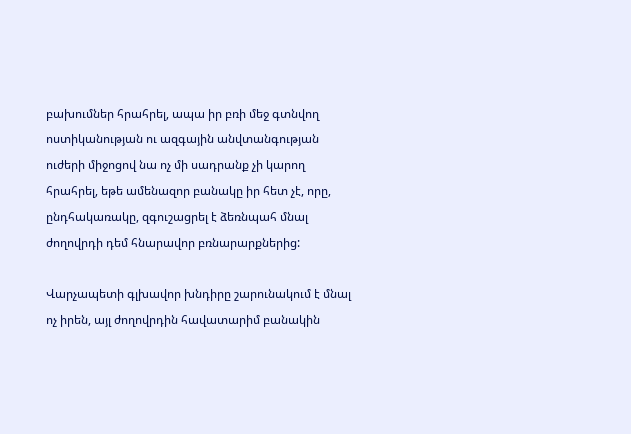բախումներ հրահրել, ապա իր բռի մեջ գտնվող ոստիկանության ու ազգային անվտանգության ուժերի միջոցով նա ոչ մի սադրանք չի կարող հրահրել, եթե ամենազոր բանակը իր հետ չէ, որը, ընդհակառակը, զգուշացրել է ձեռնպահ մնալ ժողովրդի դեմ հնարավոր բռնարարքներից:

Վարչապետի գլխավոր խնդիրը շարունակում է մնալ ոչ իրեն, այլ ժողովրդին հավատարիմ բանակին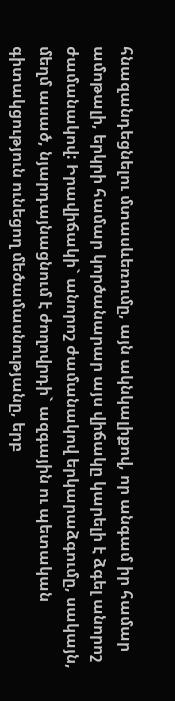հնազանդեցնելու մտասևեռումը, այն ակնկալիքով, որ անգամ իր համար ամոթալի, երկրի համար կործանարար այս վիճակը կարելի է ձգել անորոշ ժամանակով: Իրավիճակի` անորոշ ժամանակով երկարաձգումը, սակայն, մեղմ ասած, նյարդայնացնում է ժողովրդի` ազգային ու պետական գիտակցություն ունեցող մեծամասնությանը, երբ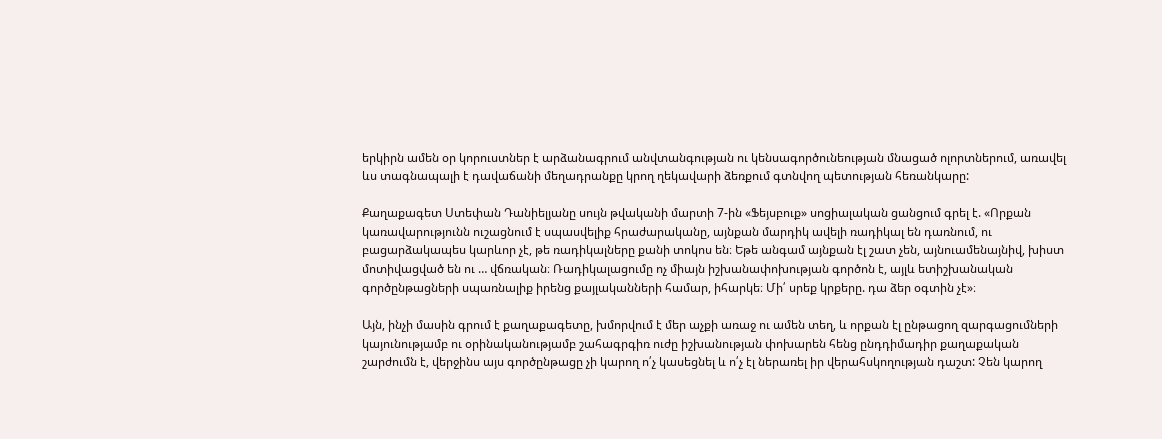երկիրն ամեն օր կորուստներ է արձանագրում անվտանգության ու կենսագործունեության մնացած ոլորտներում, առավել ևս տագնապալի է դավաճանի մեղադրանքը կրող ղեկավարի ձեռքում գտնվող պետության հեռանկարը:

Քաղաքագետ Ստեփան Դանիելյանը սույն թվականի մարտի 7-ին «Ֆեյսբուք» սոցիալական ցանցում գրել է. «Որքան կառավարությունն ուշացնում է սպասվելիք հրաժարականը, այնքան մարդիկ ավելի ռադիկալ են դառնում, ու բացարձակապես կարևոր չէ, թե ռադիկալները քանի տոկոս են։ Եթե անգամ այնքան էլ շատ չեն, այնուամենայնիվ, խիստ մոտիվացված են ու … վճռական։ Ռադիկալացումը ոչ միայն իշխանափոխության գործոն է, այլև ետիշխանական գործընթացների սպառնալիք իրենց քայլականների համար, իհարկե։ Մի՛ սրեք կրքերը. դա ձեր օգտին չէ»։

Այն, ինչի մասին գրում է քաղաքագետը, խմորվում է մեր աչքի առաջ ու ամեն տեղ, և որքան էլ ընթացող զարգացումների կայունությամբ ու օրինականությամբ շահագրգիռ ուժը իշխանության փոխարեն հենց ընդդիմադիր քաղաքական շարժումն է, վերջինս այս գործընթացը չի կարող ո՛չ կասեցնել և ո՛չ էլ ներառել իր վերահսկողության դաշտ: Չեն կարող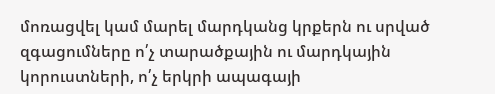մոռացվել կամ մարել մարդկանց կրքերն ու սրված զգացումները ո՛չ տարածքային ու մարդկային կորուստների, ո՛չ երկրի ապագայի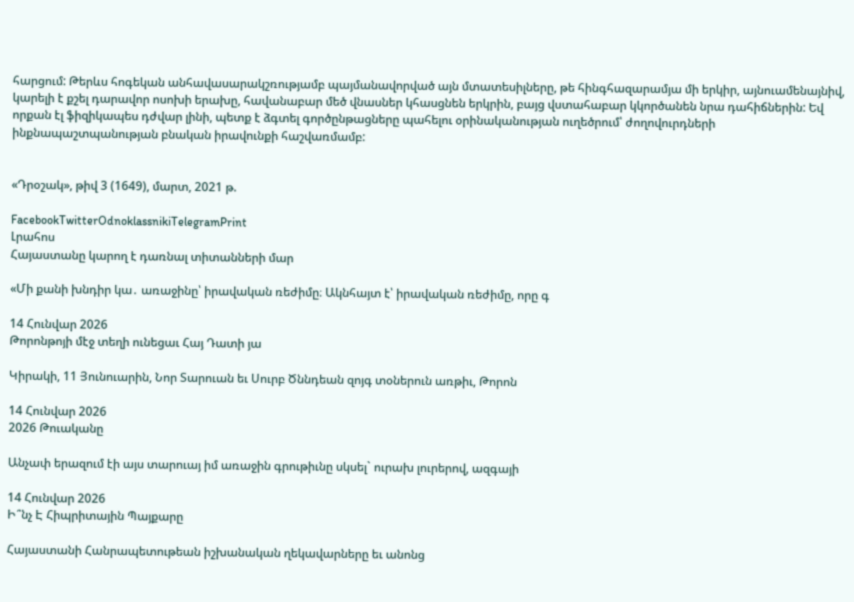հարցում: Թերևս հոգեկան անհավասարակշռությամբ պայմանավորված այն մտատեսիլները, թե հինգհազարամյա մի երկիր, այնուամենայնիվ, կարելի է քշել դարավոր ոսոխի երախը, հավանաբար մեծ վնասներ կհասցնեն երկրին, բայց վստահաբար կկործանեն նրա դահիճներին: Եվ որքան էլ ֆիզիկապես դժվար լինի, պետք է ձգտել գործընթացները պահելու օրինականության ուղեծրում՝ ժողովուրդների ինքնապաշտպանության բնական իրավունքի հաշվառմամբ:


«Դրօշակ», թիվ 3 (1649), մարտ, 2021 թ.

FacebookTwitterOdnoklassnikiTelegramPrint
Լրահոս
Հայաստանը կարող է դառնալ տիտանների մար

«Մի քանի խնդիր կա․ առաջինը՝ իրավական ռեժիմը։ Ակնհայտ է՝ իրավական ռեժիմը, որը գ

14 Հունվար 2026
Թորոնթոյի մէջ տեղի ունեցաւ Հայ Դատի յա

Կիրակի, 11 Յունուարին, Նոր Տարուան եւ Սուրբ Ծննդեան զոյգ տօներուն առթիւ, Թորոն

14 Հունվար 2026
2026 Թուականը

Անչափ երազում էի այս տարուայ իմ առաջին գրութիւնը սկսել` ուրախ լուրերով, ազգայի

14 Հունվար 2026
Ի՞նչ Է Հիպրիտային Պայքարը

Հայաստանի Հանրապետութեան իշխանական ղեկավարները եւ անոնց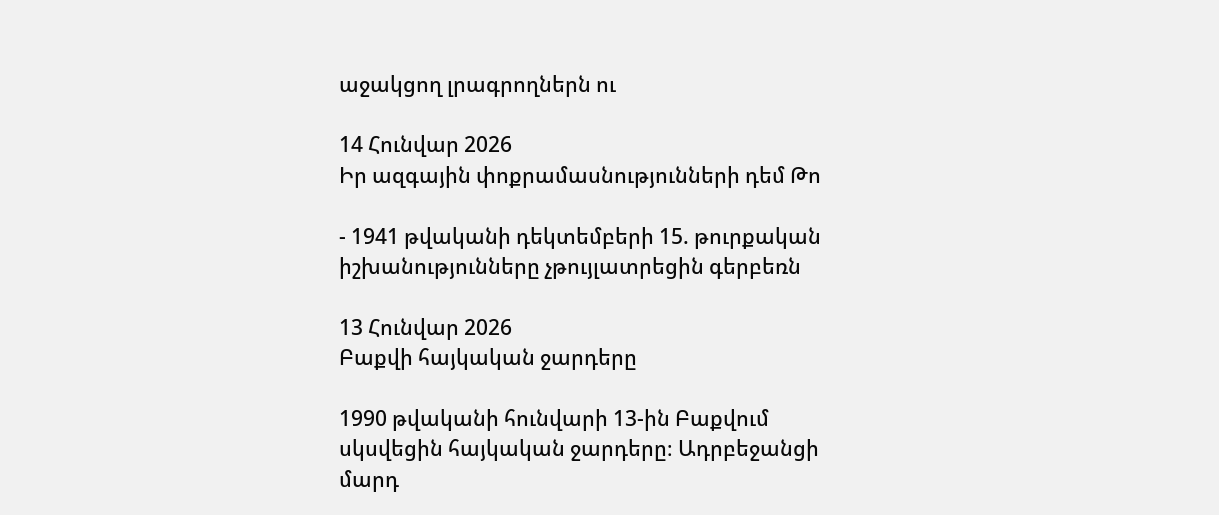աջակցող լրագրողներն ու

14 Հունվար 2026
Իր ազգային փոքրամասնությունների դեմ Թո

- 1941 թվականի դեկտեմբերի 15. թուրքական իշխանությունները չթույլատրեցին գերբեռն

13 Հունվար 2026
Բաքվի հայկական ջարդերը

1990 թվականի հունվարի 13-ին Բաքվում սկսվեցին հայկական ջարդերը։ Ադրբեջանցի մարդ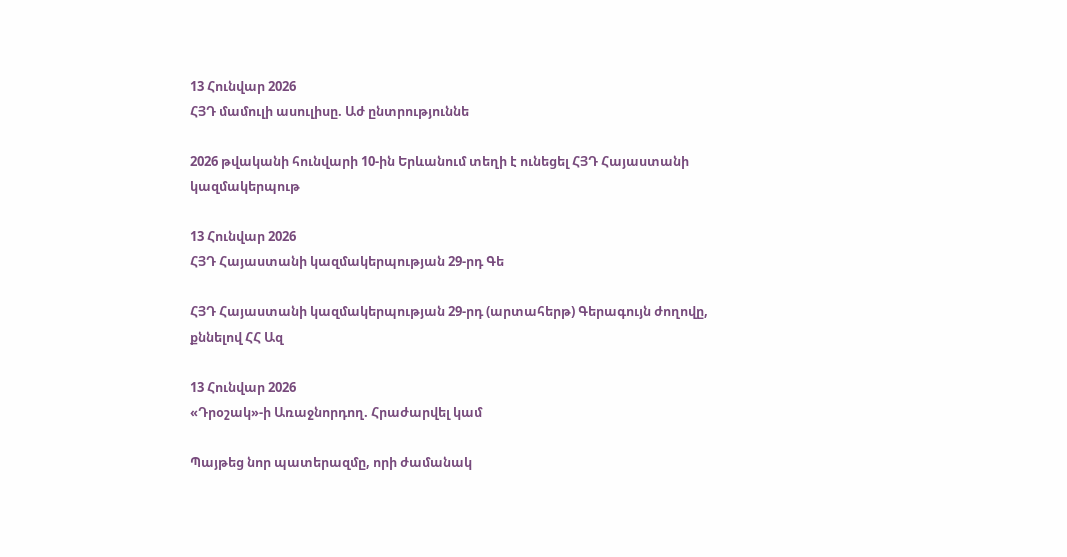13 Հունվար 2026
ՀՅԴ մամուլի ասուլիսը. Աժ ընտրություննե

2026 թվականի հունվարի 10-ին Երևանում տեղի է ունեցել ՀՅԴ Հայաստանի կազմակերպութ

13 Հունվար 2026
ՀՅԴ Հայաստանի կազմակերպության 29-րդ Գե

ՀՅԴ Հայաստանի կազմակերպության 29-րդ (արտահերթ) Գերագույն ժողովը, քննելով ՀՀ Ազ

13 Հունվար 2026
«Դրօշակ»-ի Առաջնորդող. Հրաժարվել կամ

Պայթեց նոր պատերազմը, որի ժամանակ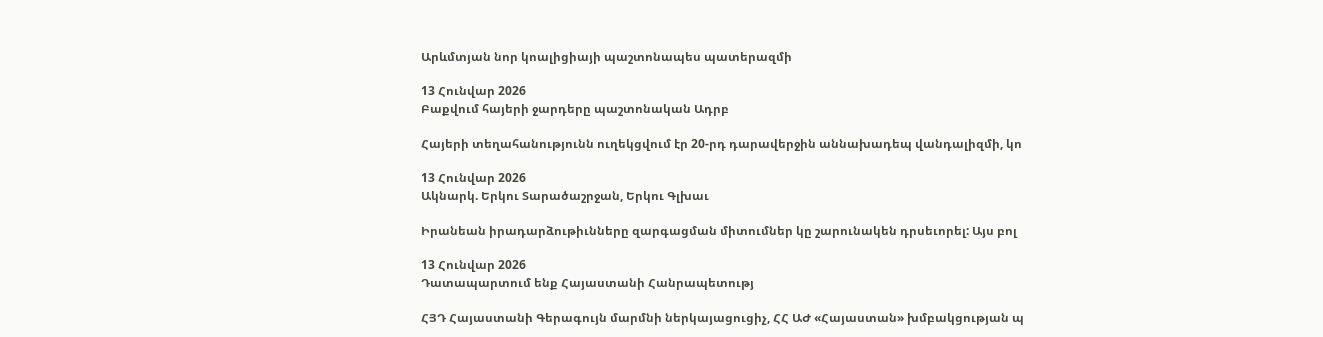Արևմտյան նոր կոալիցիայի պաշտոնապես պատերազմի

13 Հունվար 2026
Բաքվում հայերի ջարդերը պաշտոնական Ադրբ

Հայերի տեղահանությունն ուղեկցվում էր 20-րդ դարավերջին աննախադեպ վանդալիզմի, կո

13 Հունվար 2026
Ակնարկ. Երկու Տարածաշրջան, Երկու Գլխաւ

Իրանեան իրադարձութիւնները զարգացման միտումներ կը շարունակեն դրսեւորել: Այս բոլ

13 Հունվար 2026
Դատապարտում ենք Հայաստանի Հանրապետությ

ՀՅԴ Հայաստանի Գերագույն մարմնի ներկայացուցիչ, ՀՀ ԱԺ «Հայաստան» խմբակցության պ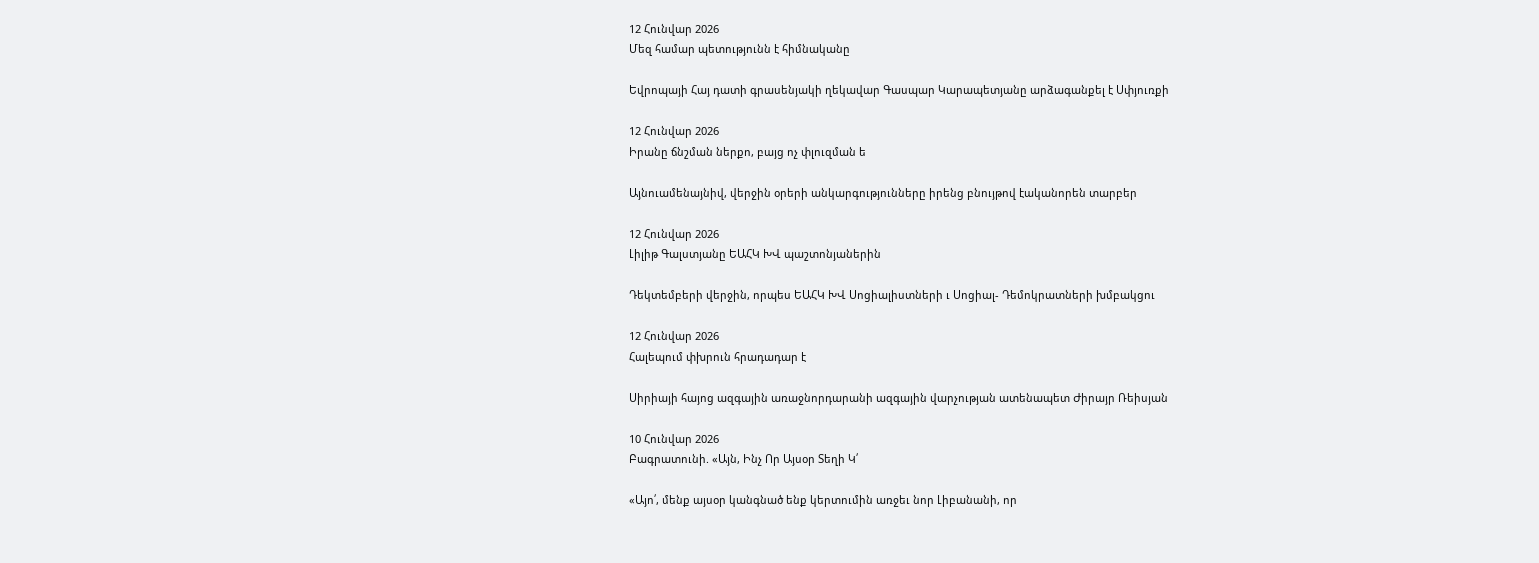12 Հունվար 2026
Մեզ համար պետությունն է հիմնականը

Եվրոպայի Հայ դատի գրասենյակի ղեկավար Գասպար Կարապետյանը արձագանքել է Սփյուռքի

12 Հունվար 2026
Իրանը ճնշման ներքո, բայց ոչ փլուզման ե

Այնուամենայնիվ, վերջին օրերի անկարգությունները իրենց բնույթով էականորեն տարբեր

12 Հունվար 2026
Լիլիթ Գալստյանը ԵԱՀԿ ԽՎ պաշտոնյաներին

Դեկտեմբերի վերջին, որպես ԵԱՀԿ ԽՎ Սոցիալիստների ւ Սոցիալ- Դեմոկրատների խմբակցու

12 Հունվար 2026
Հալեպում փխրուն հրադադար է

Սիրիայի հայոց ազգային առաջնորդարանի ազգային վարչության ատենապետ Ժիրայր Ռեիսյան

10 Հունվար 2026
Բագրատունի. «Այն, Ինչ Որ Այսօր Տեղի Կ՛

«Այո՛, մենք այսօր կանգնած ենք կերտումին առջեւ նոր Լիբանանի, որ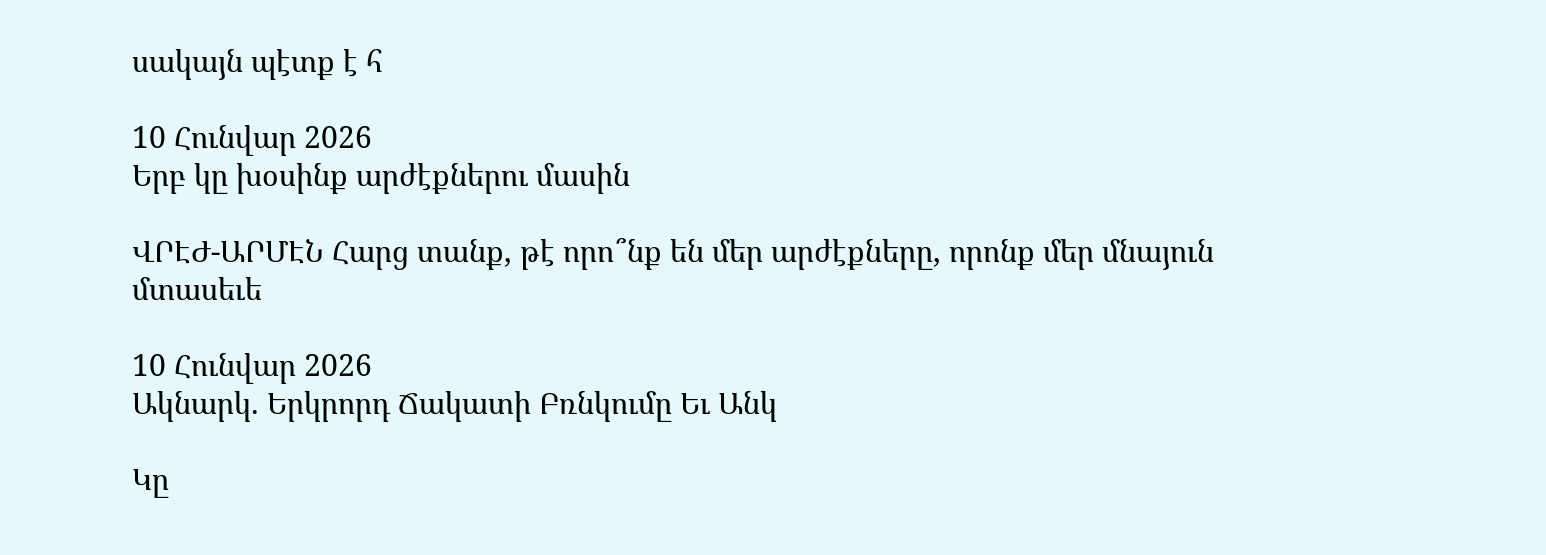սակայն պէտք է հ

10 Հունվար 2026
Երբ կը խօսինք արժէքներու մասին

ՎՐԷԺ-ԱՐՄԷՆ Հարց տանք, թէ որո՞նք են մեր արժէքները, որոնք մեր մնայուն մտասեւե

10 Հունվար 2026
Ակնարկ. Երկրորդ Ճակատի Բռնկումը Եւ Անկ

Կը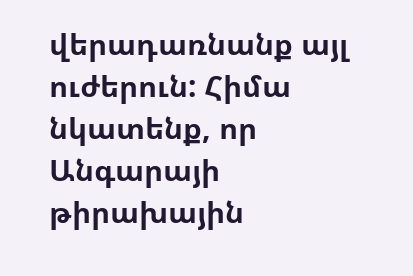վերադառնանք այլ ուժերուն: Հիմա նկատենք, որ Անգարայի թիրախային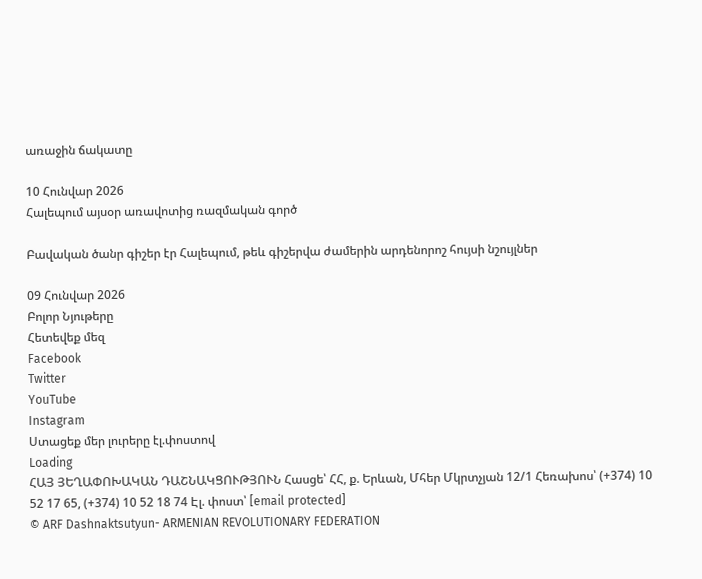առաջին ճակատը

10 Հունվար 2026
Հալեպում այսօր առավոտից ռազմական գործ

Բավական ծանր գիշեր էր Հալեպում, թեև գիշերվա ժամերին արդենորոշ հույսի նշույլներ

09 Հունվար 2026
Բոլոր Նյութերը
Հետեվեք մեզ
Facebook
Twitter
YouTube
Instagram
Ստացեք մեր լուրերը էլ.փոստով
Loading
ՀԱՅ ՅԵՂԱՓՈԽԱԿԱՆ ԴԱՇՆԱԿՑՈՒԹՅՈՒՆ Հասցե՝ ՀՀ, ք. Երևան, Մհեր Մկրտչյան 12/1 Հեռախոս՝ (+374) 10 52 17 65, (+374) 10 52 18 74 Էլ. փոստ՝ [email protected]
© ARF Dashnaktsutyun- ARMENIAN REVOLUTIONARY FEDERATION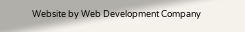Website by Web Development Company